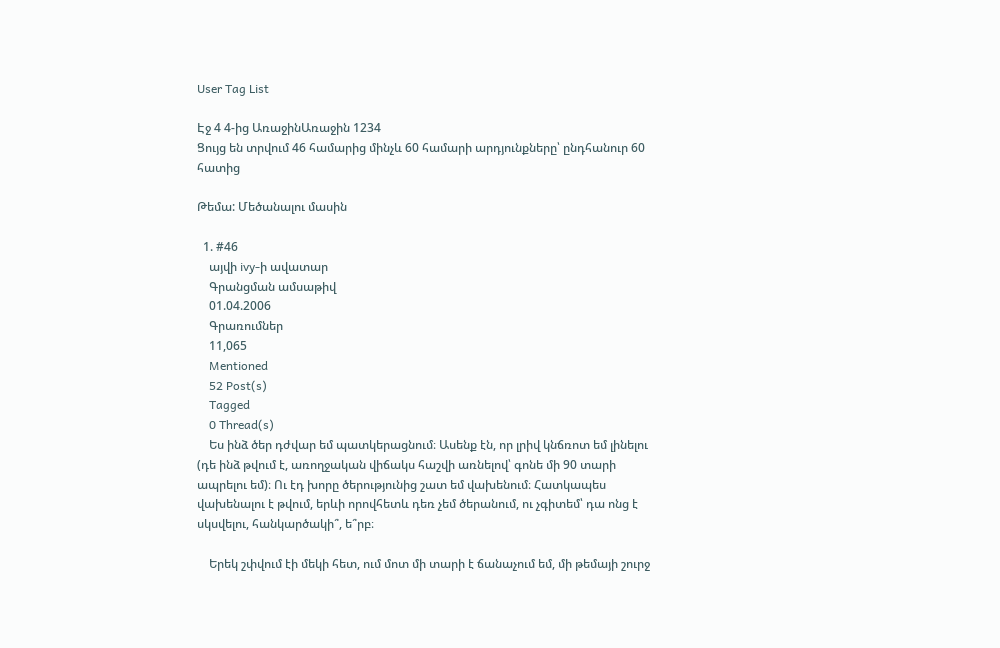User Tag List

Էջ 4 4-ից ԱռաջինԱռաջին 1234
Ցույց են տրվում 46 համարից մինչև 60 համարի արդյունքները՝ ընդհանուր 60 հատից

Թեմա: Մեծանալու մասին

  1. #46
    այվի ivy-ի ավատար
    Գրանցման ամսաթիվ
    01.04.2006
    Գրառումներ
    11,065
    Mentioned
    52 Post(s)
    Tagged
    0 Thread(s)
    Ես ինձ ծեր դժվար եմ պատկերացնում։ Ասենք էն, որ լրիվ կնճռոտ եմ լինելու (դե ինձ թվում է, առողջական վիճակս հաշվի առնելով՝ գոնե մի 90 տարի ապրելու եմ)։ Ու էդ խորը ծերությունից շատ եմ վախենում։ Հատկապես վախենալու է թվում, երևի որովհետև դեռ չեմ ծերանում, ու չգիտեմ՝ դա ոնց է սկսվելու, հանկարծակի՞, ե՞րբ։

    Երեկ շփվում էի մեկի հետ, ում մոտ մի տարի է ճանաչում եմ, մի թեմայի շուրջ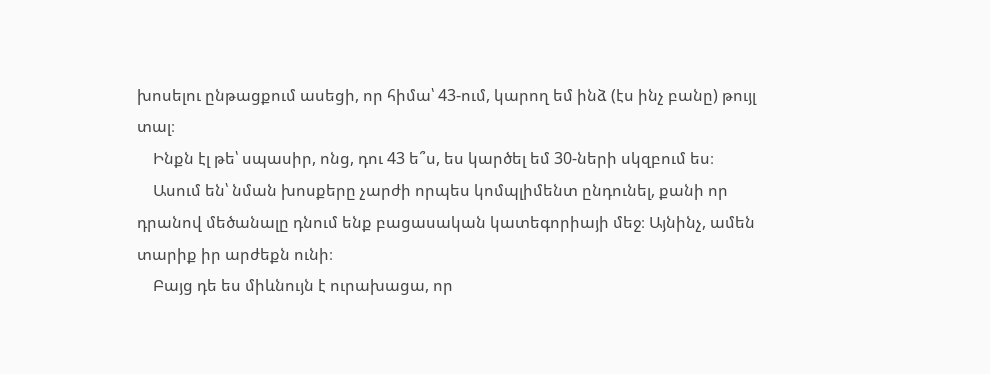խոսելու ընթացքում ասեցի, որ հիմա՝ 43-ում, կարող եմ ինձ (էս ինչ բանը) թույլ տալ։
    Ինքն էլ թե՝ սպասիր, ոնց, դու 43 ե՞ս, ես կարծել եմ 30-ների սկզբում ես։
    Ասում են՝ նման խոսքերը չարժի որպես կոմպլիմենտ ընդունել, քանի որ դրանով մեծանալը դնում ենք բացասական կատեգորիայի մեջ։ Այնինչ, ամեն տարիք իր արժեքն ունի։
    Բայց դե ես միևնույն է ուրախացա, որ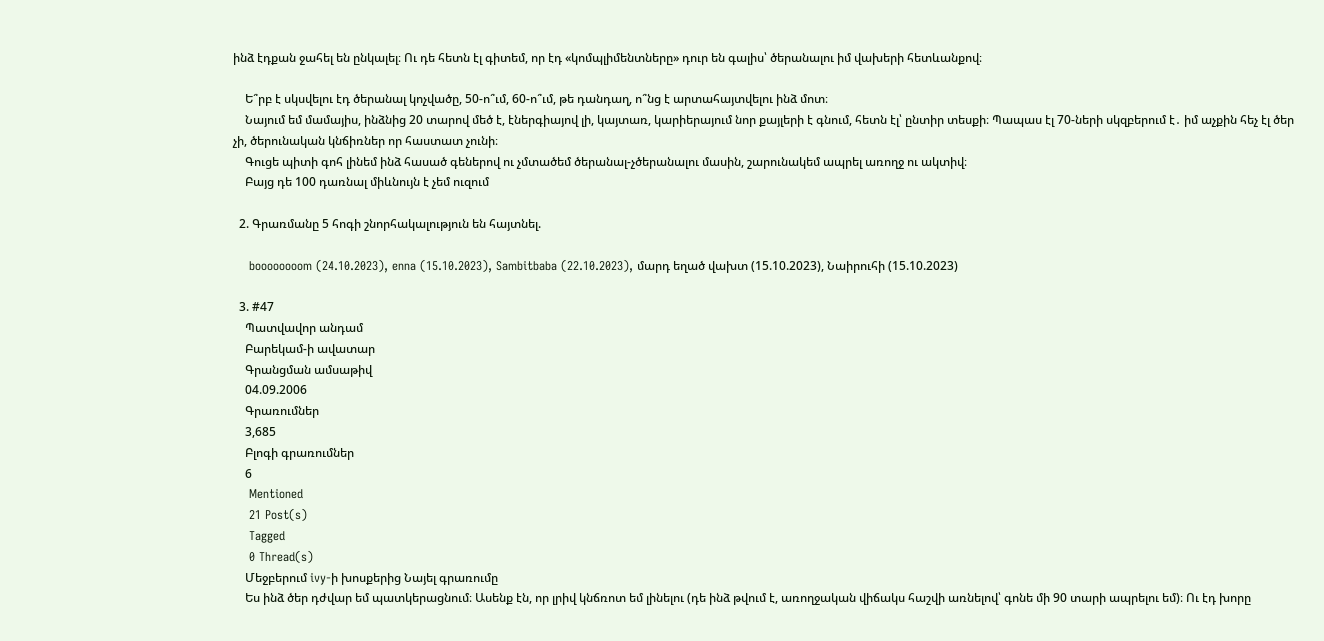ինձ էդքան ջահել են ընկալել։ Ու դե հետն էլ գիտեմ, որ էդ «կոմպլիմենտները» դուր են գալիս՝ ծերանալու իմ վախերի հետևանքով։

    Ե՞րբ է սկսվելու էդ ծերանալ կոչվածը, 50-ո՞ւմ, 60-ո՞ւմ, թե դանդաղ, ո՞նց է արտահայտվելու ինձ մոտ։
    Նայում եմ մամայիս, ինձնից 20 տարով մեծ է, էներգիայով լի, կայտառ, կարիերայում նոր քայլերի է գնում, հետն էլ՝ ընտիր տեսքի։ Պապաս էլ 70-ների սկզբերում է․ իմ աչքին հեչ էլ ծեր չի, ծերունական կնճիռներ որ հաստատ չունի։
    Գուցե պիտի գոհ լինեմ ինձ հասած գեներով ու չմտածեմ ծերանալ-չծերանալու մասին, շարունակեմ ապրել առողջ ու ակտիվ։
    Բայց դե 100 դառնալ միևնույն է չեմ ուզում

  2. Գրառմանը 5 հոգի շնորհակալություն են հայտնել.

    boooooooom (24.10.2023), enna (15.10.2023), Sambitbaba (22.10.2023), մարդ եղած վախտ (15.10.2023), Նաիրուհի (15.10.2023)

  3. #47
    Պատվավոր անդամ
    Բարեկամ-ի ավատար
    Գրանցման ամսաթիվ
    04.09.2006
    Գրառումներ
    3,685
    Բլոգի գրառումներ
    6
    Mentioned
    21 Post(s)
    Tagged
    0 Thread(s)
    Մեջբերում ivy-ի խոսքերից Նայել գրառումը
    Ես ինձ ծեր դժվար եմ պատկերացնում։ Ասենք էն, որ լրիվ կնճռոտ եմ լինելու (դե ինձ թվում է, առողջական վիճակս հաշվի առնելով՝ գոնե մի 90 տարի ապրելու եմ)։ Ու էդ խորը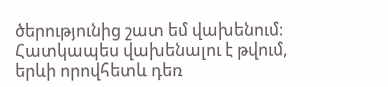ծերությունից շատ եմ վախենում։ Հատկապես վախենալու է թվում, երևի որովհետև դեռ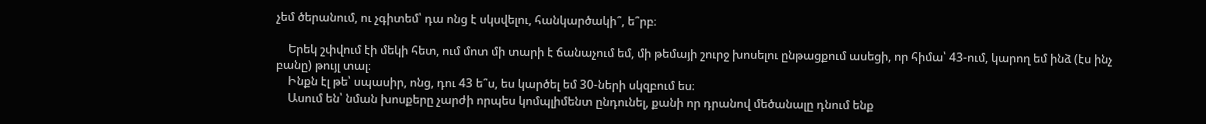չեմ ծերանում, ու չգիտեմ՝ դա ոնց է սկսվելու, հանկարծակի՞, ե՞րբ։

    Երեկ շփվում էի մեկի հետ, ում մոտ մի տարի է ճանաչում եմ, մի թեմայի շուրջ խոսելու ընթացքում ասեցի, որ հիմա՝ 43-ում, կարող եմ ինձ (էս ինչ բանը) թույլ տալ։
    Ինքն էլ թե՝ սպասիր, ոնց, դու 43 ե՞ս, ես կարծել եմ 30-ների սկզբում ես։
    Ասում են՝ նման խոսքերը չարժի որպես կոմպլիմենտ ընդունել, քանի որ դրանով մեծանալը դնում ենք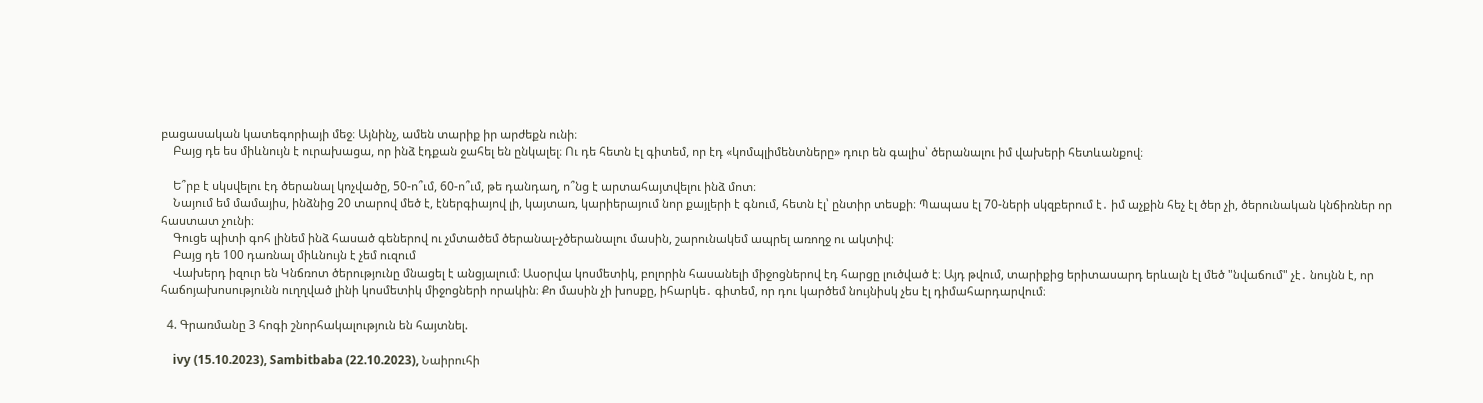բացասական կատեգորիայի մեջ։ Այնինչ, ամեն տարիք իր արժեքն ունի։
    Բայց դե ես միևնույն է ուրախացա, որ ինձ էդքան ջահել են ընկալել։ Ու դե հետն էլ գիտեմ, որ էդ «կոմպլիմենտները» դուր են գալիս՝ ծերանալու իմ վախերի հետևանքով։

    Ե՞րբ է սկսվելու էդ ծերանալ կոչվածը, 50-ո՞ւմ, 60-ո՞ւմ, թե դանդաղ, ո՞նց է արտահայտվելու ինձ մոտ։
    Նայում եմ մամայիս, ինձնից 20 տարով մեծ է, էներգիայով լի, կայտառ, կարիերայում նոր քայլերի է գնում, հետն էլ՝ ընտիր տեսքի։ Պապաս էլ 70-ների սկզբերում է․ իմ աչքին հեչ էլ ծեր չի, ծերունական կնճիռներ որ հաստատ չունի։
    Գուցե պիտի գոհ լինեմ ինձ հասած գեներով ու չմտածեմ ծերանալ-չծերանալու մասին, շարունակեմ ապրել առողջ ու ակտիվ։
    Բայց դե 100 դառնալ միևնույն է չեմ ուզում
    Վախերդ իզուր են Կնճռոտ ծերությունը մնացել է անցյալում։ Ասօրվա կոսմետիկ, բոլորին հասանելի միջոցներով էդ հարցը լուծված է։ Այդ թվում, տարիքից երիտասարդ երևալն էլ մեծ "նվաճում" չէ․ նույնն է, որ հաճոյախոսությունն ուղղված լինի կոսմետիկ միջոցների որակին։ Քո մասին չի խոսքը, իհարկե․ գիտեմ, որ դու կարծեմ նույնիսկ չես էլ դիմահարդարվում։

  4. Գրառմանը 3 հոգի շնորհակալություն են հայտնել.

    ivy (15.10.2023), Sambitbaba (22.10.2023), Նաիրուհի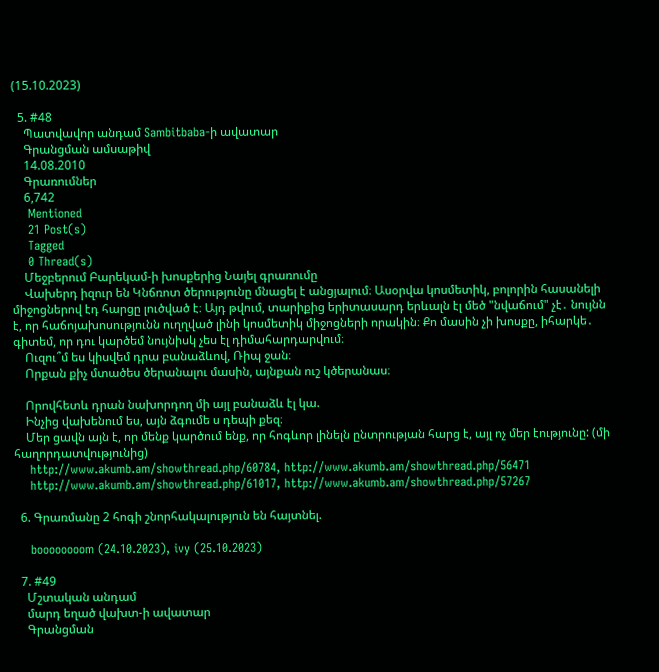(15.10.2023)

  5. #48
    Պատվավոր անդամ Sambitbaba-ի ավատար
    Գրանցման ամսաթիվ
    14.08.2010
    Գրառումներ
    6,742
    Mentioned
    21 Post(s)
    Tagged
    0 Thread(s)
    Մեջբերում Բարեկամ-ի խոսքերից Նայել գրառումը
    Վախերդ իզուր են Կնճռոտ ծերությունը մնացել է անցյալում։ Ասօրվա կոսմետիկ, բոլորին հասանելի միջոցներով էդ հարցը լուծված է։ Այդ թվում, տարիքից երիտասարդ երևալն էլ մեծ "նվաճում" չէ․ նույնն է, որ հաճոյախոսությունն ուղղված լինի կոսմետիկ միջոցների որակին։ Քո մասին չի խոսքը, իհարկե․ գիտեմ, որ դու կարծեմ նույնիսկ չես էլ դիմահարդարվում։
    Ուզու՞մ ես կիսվեմ դրա բանաձևով, Ռիպ ջան։
    Որքան քիչ մտածես ծերանալու մասին, այնքան ուշ կծերանաս։

    Որովհետև դրան նախորդող մի այլ բանաձև էլ կա.
    Ինչից վախենում ես, այն ձգումե ս դեպի քեզ։
    Մեր ցավն այն է, որ մենք կարծում ենք, որ հոգևոր լինելն ընտրության հարց է, այլ ոչ մեր էությունը: (մի հաղորդատվությունից)
    http://www.akumb.am/showthread.php/60784, http://www.akumb.am/showthread.php/56471
    http://www.akumb.am/showthread.php/61017, http://www.akumb.am/showthread.php/57267

  6. Գրառմանը 2 հոգի շնորհակալություն են հայտնել.

    boooooooom (24.10.2023), ivy (25.10.2023)

  7. #49
    Մշտական անդամ
    մարդ եղած վախտ-ի ավատար
    Գրանցման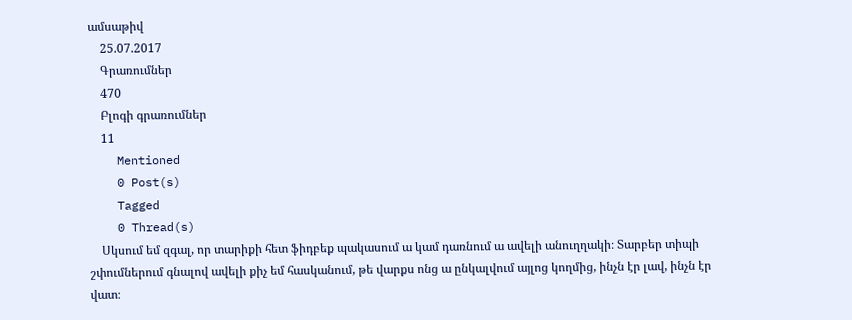ամսաթիվ
    25.07.2017
    Գրառումներ
    470
    Բլոգի գրառումներ
    11
    Mentioned
    0 Post(s)
    Tagged
    0 Thread(s)
    Սկսում եմ զգալ, որ տարիքի հետ ֆիդբեք պակասում ա կամ դառնում ա ավելի անուղղակի։ Տարբեր տիպի շփումներում գնալով ավելի քիչ եմ հասկանում, թե վարքս ոնց ա ընկալվում այլոց կողմից, ինչն էր լավ, ինչն էր վատ։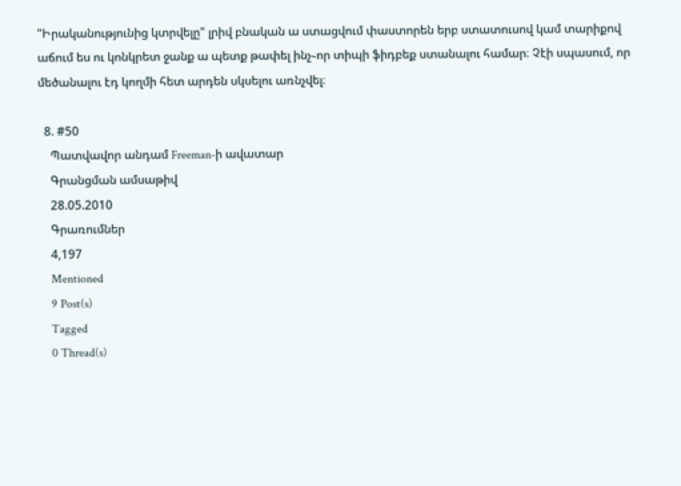"Իրականությունից կտրվելը" լրիվ բնական ա ստացվում փաստորեն երբ ստատուսով կամ տարիքով աճում ես ու կոնկրետ ջանք ա պետք թափել ինչ֊որ տիպի ֆիդբեք ստանալու համար։ Չէի սպասում, որ մեծանալու էդ կողմի հետ արդեն սկսելու առնչվել։

  8. #50
    Պատվավոր անդամ Freeman-ի ավատար
    Գրանցման ամսաթիվ
    28.05.2010
    Գրառումներ
    4,197
    Mentioned
    9 Post(s)
    Tagged
    0 Thread(s)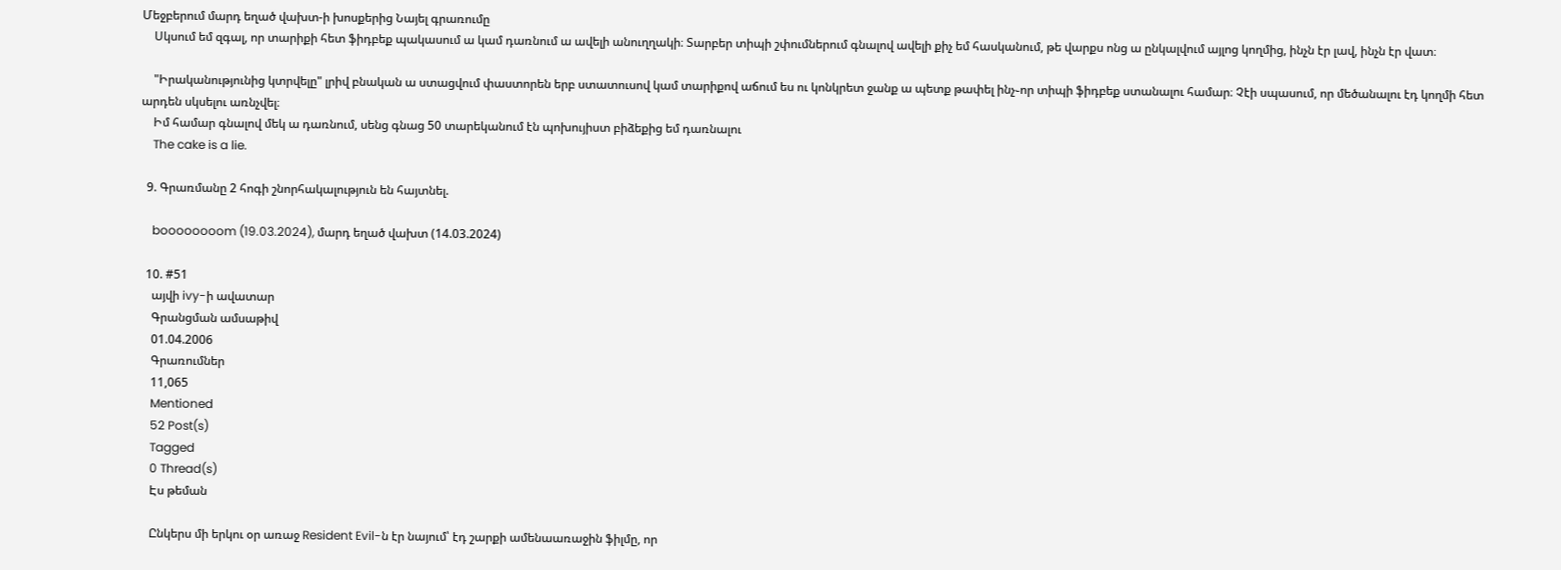Մեջբերում մարդ եղած վախտ-ի խոսքերից Նայել գրառումը
    Սկսում եմ զգալ, որ տարիքի հետ ֆիդբեք պակասում ա կամ դառնում ա ավելի անուղղակի։ Տարբեր տիպի շփումներում գնալով ավելի քիչ եմ հասկանում, թե վարքս ոնց ա ընկալվում այլոց կողմից, ինչն էր լավ, ինչն էր վատ։

    "Իրականությունից կտրվելը" լրիվ բնական ա ստացվում փաստորեն երբ ստատուսով կամ տարիքով աճում ես ու կոնկրետ ջանք ա պետք թափել ինչ֊որ տիպի ֆիդբեք ստանալու համար։ Չէի սպասում, որ մեծանալու էդ կողմի հետ արդեն սկսելու առնչվել։
    Իմ համար գնալով մեկ ա դառնում, սենց գնաց 50 տարեկանում էն պոխույիստ բիձեքից եմ դառնալու
    The cake is a lie.

  9. Գրառմանը 2 հոգի շնորհակալություն են հայտնել.

    boooooooom (19.03.2024), մարդ եղած վախտ (14.03.2024)

  10. #51
    այվի ivy-ի ավատար
    Գրանցման ամսաթիվ
    01.04.2006
    Գրառումներ
    11,065
    Mentioned
    52 Post(s)
    Tagged
    0 Thread(s)
    Էս թեման

    Ընկերս մի երկու օր առաջ Resident Evil-ն էր նայում՝ էդ շարքի ամենաառաջին ֆիլմը, որ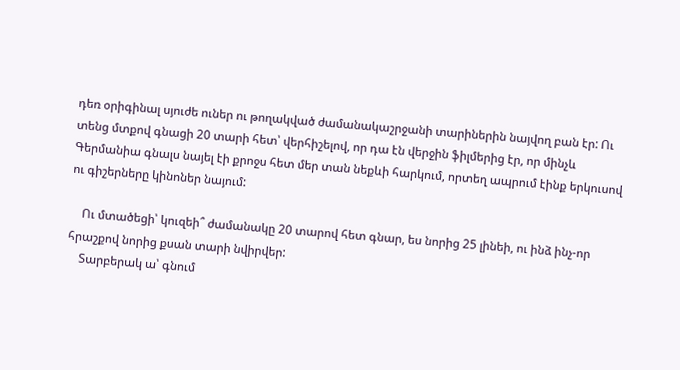դեռ օրիգինալ սյուժե ուներ ու թողակված ժամանակաշրջանի տարիներին նայվող բան էր: Ու տենց մտքով գնացի 20 տարի հետ՝ վերհիշելով, որ դա էն վերջին ֆիլմերից էր, որ մինչև Գերմանիա գնալս նայել էի քրոջս հետ մեր տան նեքևի հարկում, որտեղ ապրում էինք երկուսով ու գիշերները կինոներ նայում:

    Ու մտածեցի՝ կուզեի՞ ժամանակը 20 տարով հետ գնար, ես նորից 25 լինեի, ու ինձ ինչ-որ հրաշքով նորից քսան տարի նվիրվեր:
    Տարբերակ ա՝ գնում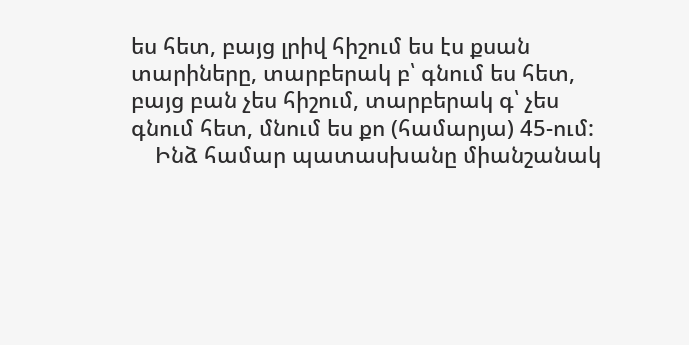ես հետ, բայց լրիվ հիշում ես էս քսան տարիները, տարբերակ բ՝ գնում ես հետ, բայց բան չես հիշում, տարբերակ գ՝ չես գնում հետ, մնում ես քո (համարյա) 45-ում:
    Ինձ համար պատասխանը միանշանակ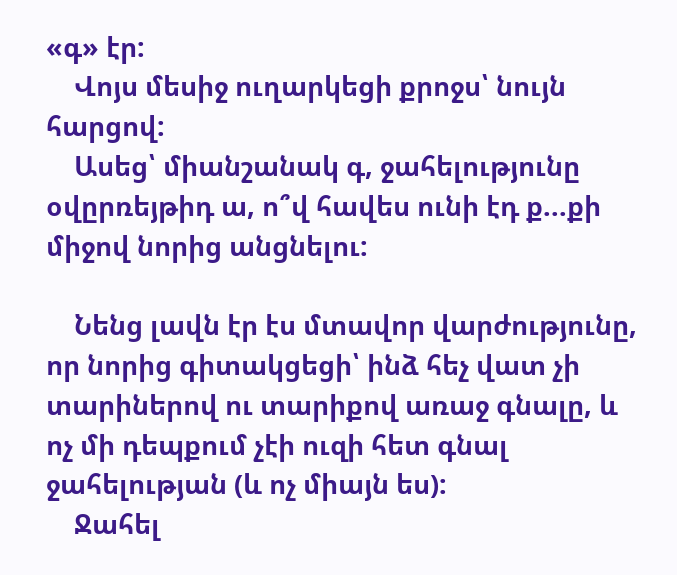«գ» էր:
    Վոյս մեսիջ ուղարկեցի քրոջս՝ նույն հարցով:
    Ասեց՝ միանշանակ գ, ջահելությունը օվըրռեյթիդ ա, ո՞վ հավես ունի էդ ք...քի միջով նորից անցնելու:

    Նենց լավն էր էս մտավոր վարժությունը, որ նորից գիտակցեցի՝ ինձ հեչ վատ չի տարիներով ու տարիքով առաջ գնալը, և ոչ մի դեպքում չէի ուզի հետ գնալ ջահելության (և ոչ միայն ես):
    Ջահել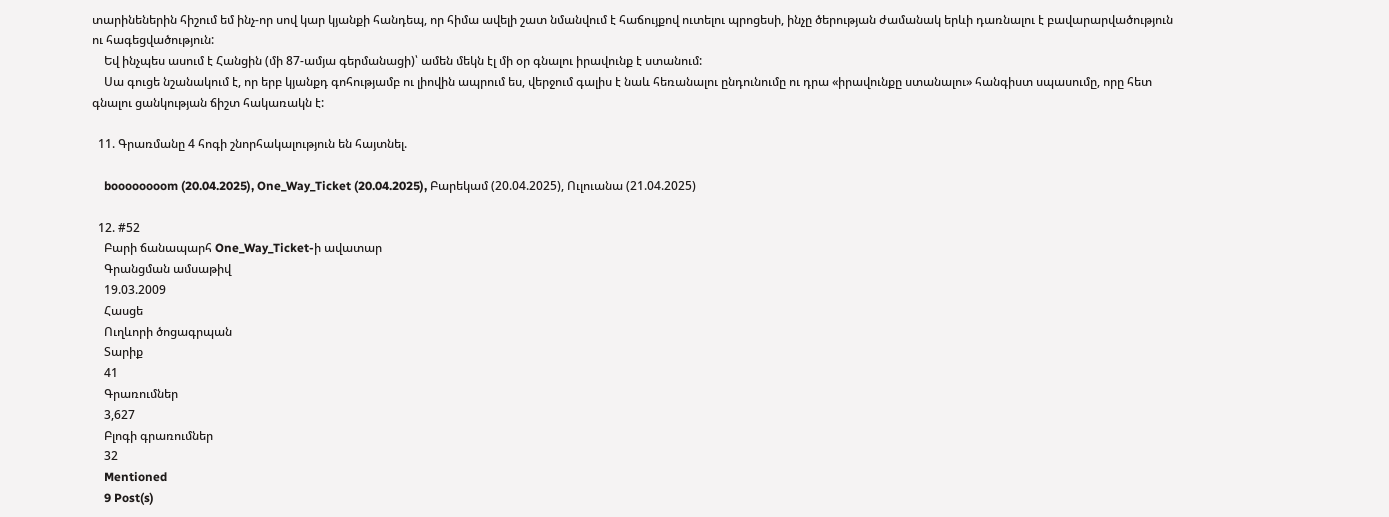տարինեներին հիշում եմ ինչ-որ սով կար կյանքի հանդեպ, որ հիմա ավելի շատ նմանվում է հաճույքով ուտելու պրոցեսի, ինչը ծերության ժամանակ երևի դառնալու է բավարարվածություն ու հագեցվածություն:
    Եվ ինչպես ասում է Հանցին (մի 87-ամյա գերմանացի)՝ ամեն մեկն էլ մի օր գնալու իրավունք է ստանում:
    Սա գուցե նշանակում է, որ երբ կյանքդ գոհությամբ ու լիովին ապրում ես, վերջում գալիս է նաև հեռանալու ընդունումը ու դրա «իրավունքը ստանալու» հանգիստ սպասումը, որը հետ գնալու ցանկության ճիշտ հակառակն է:

  11. Գրառմանը 4 հոգի շնորհակալություն են հայտնել.

    boooooooom (20.04.2025), One_Way_Ticket (20.04.2025), Բարեկամ (20.04.2025), Ուլուանա (21.04.2025)

  12. #52
    Բարի ճանապարհ One_Way_Ticket-ի ավատար
    Գրանցման ամսաթիվ
    19.03.2009
    Հասցե
    Ուղևորի ծոցագրպան
    Տարիք
    41
    Գրառումներ
    3,627
    Բլոգի գրառումներ
    32
    Mentioned
    9 Post(s)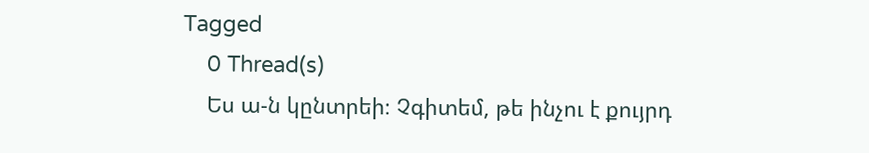Tagged
    0 Thread(s)
    Ես ա-ն կընտրեի։ Չգիտեմ, թե ինչու է քույրդ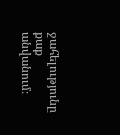ջահելությունը քաք անվանում։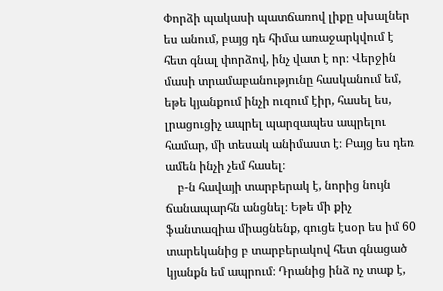Փորձի պակասի պատճառով լիքը սխալներ ես անում, բայց դե հիմա առաջարկվում է հետ գնալ փորձով, ինչ վատ է որ։ Վերջին մասի տրամաբանությունը հասկանում եմ, եթե կյանքում ինչի ուզում էիր, հասել ես, լրացուցիչ ապրել պարզապես ապրելու համար, մի տեսակ անիմաստ է։ Բայց ես դեռ ամեն ինչի չեմ հասել։
    բ-ն հավայի տարբերակ է, նորից նույն ճանապարհն անցնել։ Եթե մի քիչ ֆանտազիա միացնենք, գուցե էսօր ես իմ 60 տարեկանից բ տարբերակով հետ գնացած կյանքն եմ ապրում։ Դրանից ինձ ոչ տաք է,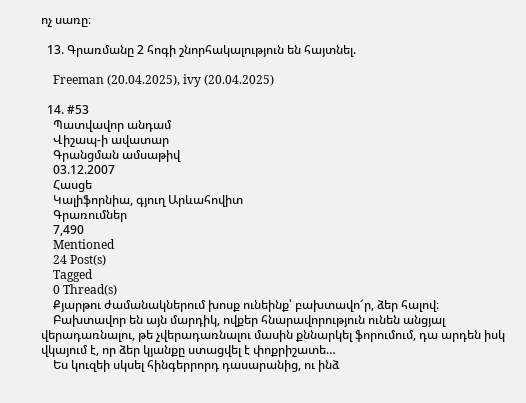ոչ սառը։

  13. Գրառմանը 2 հոգի շնորհակալություն են հայտնել.

    Freeman (20.04.2025), ivy (20.04.2025)

  14. #53
    Պատվավոր անդամ
    Վիշապ-ի ավատար
    Գրանցման ամսաթիվ
    03.12.2007
    Հասցե
    Կալիֆորնիա, գյուղ Արևահովիտ
    Գրառումներ
    7,490
    Mentioned
    24 Post(s)
    Tagged
    0 Thread(s)
    Քյարթու ժամանակներում խոսք ունեինք՝ բախտավո՜ր, ձեր հալով։
    Բախտավոր են այն մարդիկ, ովքեր հնարավորություն ունեն անցյալ վերադառնալու, թե չվերադառնալու մասին քննարկել ֆորումում, դա արդեն իսկ վկայում է, որ ձեր կյանքը ստացվել է փոքրիշատե…
    Ես կուզեի սկսել հինգերրորդ դասարանից, ու ինձ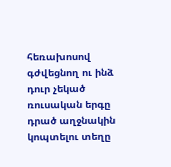հեռախոսով գժվեցնող ու ինձ դուր չեկած ռուսական երգը դրած աղջնակին կոպտելու տեղը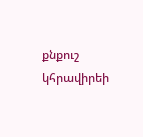քնքուշ կհրավիրեի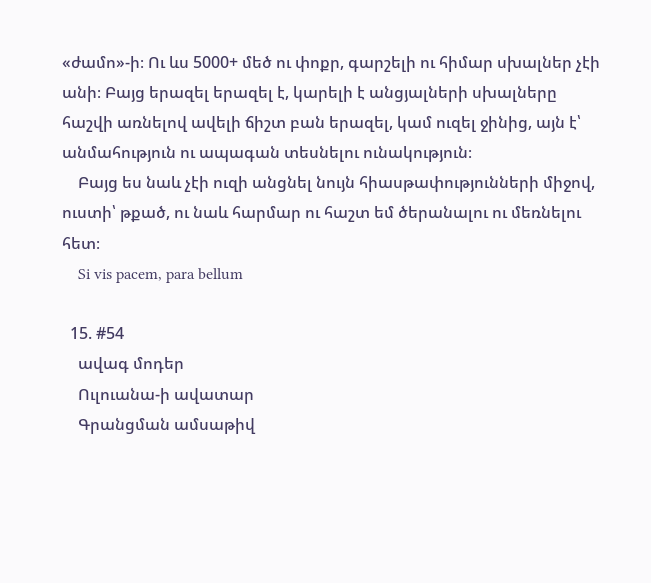«ժամո»-ի։ Ու ևս 5000+ մեծ ու փոքր, գարշելի ու հիմար սխալներ չէի անի։ Բայց երազել երազել է, կարելի է անցյալների սխալները հաշվի առնելով ավելի ճիշտ բան երազել, կամ ուզել ջինից, այն է՝ անմահություն ու ապագան տեսնելու ունակություն։
    Բայց ես նաև չէի ուզի անցնել նույն հիասթափությունների միջով, ուստի՝ թքած, ու նաև հարմար ու հաշտ եմ ծերանալու ու մեռնելու հետ։
    Si vis pacem, para bellum

  15. #54
    ավագ մոդեր
    Ուլուանա-ի ավատար
    Գրանցման ամսաթիվ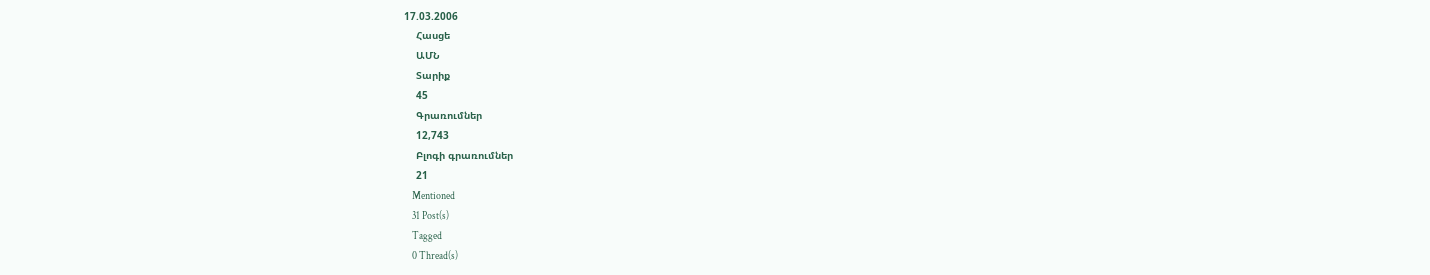17.03.2006
    Հասցե
    ԱՄՆ
    Տարիք
    45
    Գրառումներ
    12,743
    Բլոգի գրառումներ
    21
    Mentioned
    31 Post(s)
    Tagged
    0 Thread(s)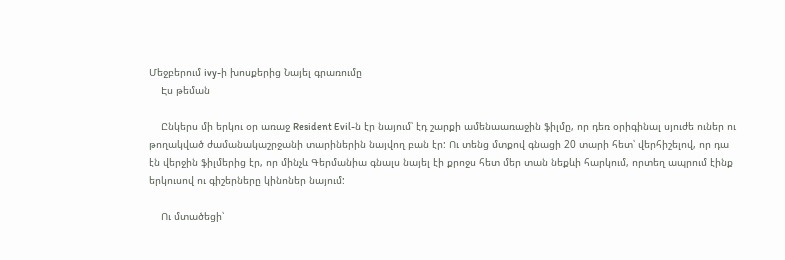Մեջբերում ivy-ի խոսքերից Նայել գրառումը
    Էս թեման

    Ընկերս մի երկու օր առաջ Resident Evil-ն էր նայում՝ էդ շարքի ամենաառաջին ֆիլմը, որ դեռ օրիգինալ սյուժե ուներ ու թողակված ժամանակաշրջանի տարիներին նայվող բան էր: Ու տենց մտքով գնացի 20 տարի հետ՝ վերհիշելով, որ դա էն վերջին ֆիլմերից էր, որ մինչև Գերմանիա գնալս նայել էի քրոջս հետ մեր տան նեքևի հարկում, որտեղ ապրում էինք երկուսով ու գիշերները կինոներ նայում:

    Ու մտածեցի՝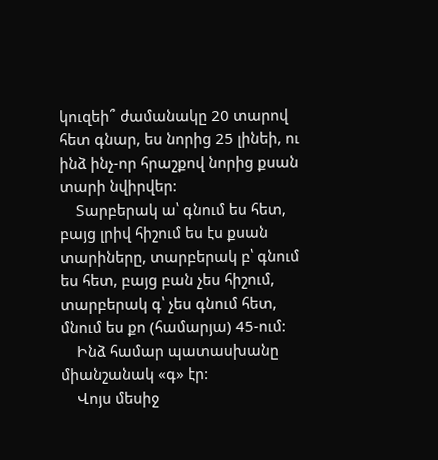կուզեի՞ ժամանակը 20 տարով հետ գնար, ես նորից 25 լինեի, ու ինձ ինչ-որ հրաշքով նորից քսան տարի նվիրվեր:
    Տարբերակ ա՝ գնում ես հետ, բայց լրիվ հիշում ես էս քսան տարիները, տարբերակ բ՝ գնում ես հետ, բայց բան չես հիշում, տարբերակ գ՝ չես գնում հետ, մնում ես քո (համարյա) 45-ում:
    Ինձ համար պատասխանը միանշանակ «գ» էր:
    Վոյս մեսիջ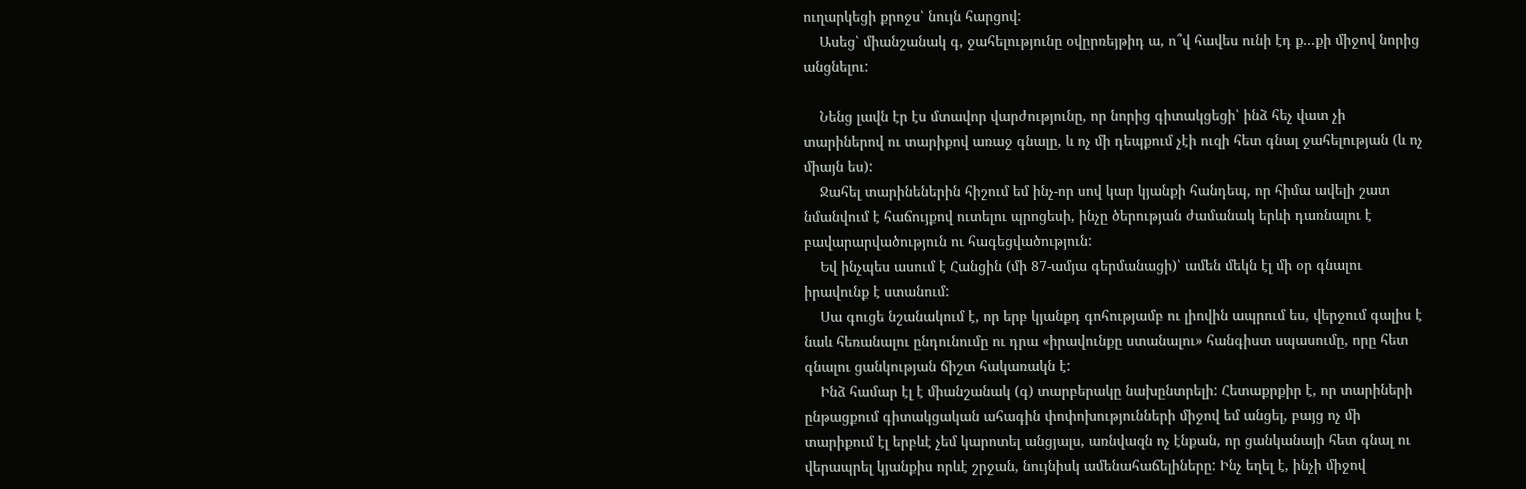ուղարկեցի քրոջս՝ նույն հարցով:
    Ասեց՝ միանշանակ գ, ջահելությունը օվըրռեյթիդ ա, ո՞վ հավես ունի էդ ք...քի միջով նորից անցնելու:

    Նենց լավն էր էս մտավոր վարժությունը, որ նորից գիտակցեցի՝ ինձ հեչ վատ չի տարիներով ու տարիքով առաջ գնալը, և ոչ մի դեպքում չէի ուզի հետ գնալ ջահելության (և ոչ միայն ես):
    Ջահել տարինեներին հիշում եմ ինչ-որ սով կար կյանքի հանդեպ, որ հիմա ավելի շատ նմանվում է հաճույքով ուտելու պրոցեսի, ինչը ծերության ժամանակ երևի դառնալու է բավարարվածություն ու հագեցվածություն:
    Եվ ինչպես ասում է Հանցին (մի 87-ամյա գերմանացի)՝ ամեն մեկն էլ մի օր գնալու իրավունք է ստանում:
    Սա գուցե նշանակում է, որ երբ կյանքդ գոհությամբ ու լիովին ապրում ես, վերջում գալիս է նաև հեռանալու ընդունումը ու դրա «իրավունքը ստանալու» հանգիստ սպասումը, որը հետ գնալու ցանկության ճիշտ հակառակն է:
    Ինձ համար էլ է միանշանակ (գ) տարբերակը նախընտրելի: Հետաքրքիր է, որ տարիների ընթացքում գիտակցական ահագին փոփոխությունների միջով եմ անցել, բայց ոչ մի տարիքում էլ երբևէ չեմ կարոտել անցյալս, առնվազն ոչ էնքան, որ ցանկանայի հետ գնալ ու վերապրել կյանքիս որևէ շրջան, նույնիսկ ամենահաճելիները: Ինչ եղել է, ինչի միջով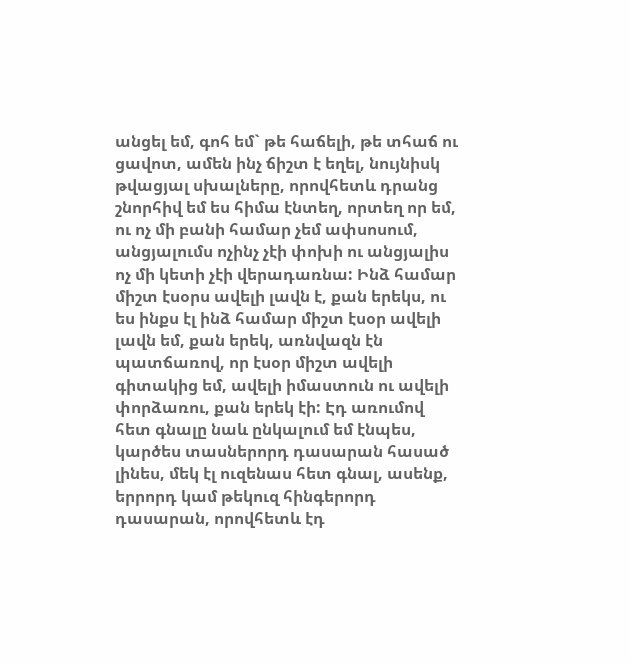անցել եմ, գոհ եմ` թե հաճելի, թե տհաճ ու ցավոտ, ամեն ինչ ճիշտ է եղել, նույնիսկ թվացյալ սխալները, որովհետև դրանց շնորհիվ եմ ես հիմա էնտեղ, որտեղ որ եմ, ու ոչ մի բանի համար չեմ ափսոսում, անցյալումս ոչինչ չէի փոխի ու անցյալիս ոչ մի կետի չէի վերադառնա: Ինձ համար միշտ էսօրս ավելի լավն է, քան երեկս, ու ես ինքս էլ ինձ համար միշտ էսօր ավելի լավն եմ, քան երեկ, առնվազն էն պատճառով, որ էսօր միշտ ավելի գիտակից եմ, ավելի իմաստուն ու ավելի փորձառու, քան երեկ էի: Էդ առումով հետ գնալը նաև ընկալում եմ էնպես, կարծես տասներորդ դասարան հասած լինես, մեկ էլ ուզենաս հետ գնալ, ասենք, երրորդ կամ թեկուզ հինգերորդ դասարան, որովհետև էդ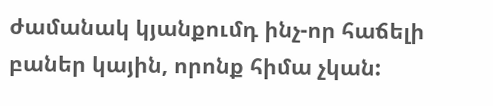ժամանակ կյանքումդ ինչ-որ հաճելի բաներ կային, որոնք հիմա չկան: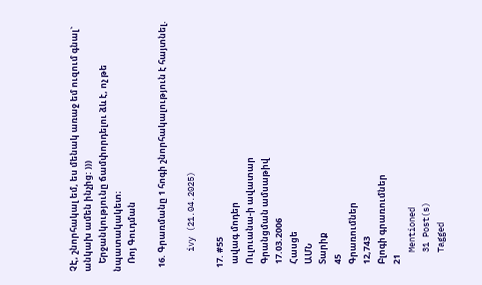ՉԷ, շնորհակալ եմ, ես մենակ առաջ եմ ուզում գնալ` անկախ ամեն ինչից: )))
    Երջանկությունը ճամփորդելու ձև է, ոչ թե նպատակակետ։
    Ռոյ Գուդման

  16. Գրառմանը 1 հոգի շնորհակալություն է հայտնել.

    ivy (21.04.2025)

  17. #55
    ավագ մոդեր
    Ուլուանա-ի ավատար
    Գրանցման ամսաթիվ
    17.03.2006
    Հասցե
    ԱՄՆ
    Տարիք
    45
    Գրառումներ
    12,743
    Բլոգի գրառումներ
    21
    Mentioned
    31 Post(s)
    Tagged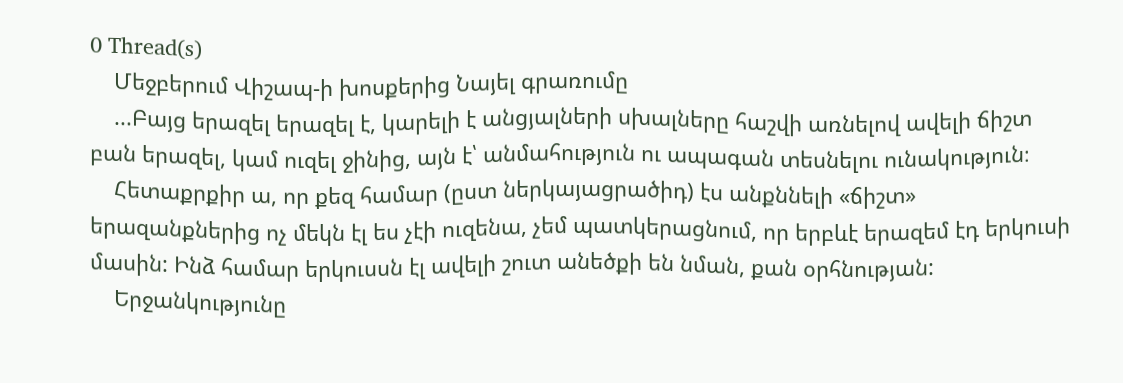0 Thread(s)
    Մեջբերում Վիշապ-ի խոսքերից Նայել գրառումը
    ...Բայց երազել երազել է, կարելի է անցյալների սխալները հաշվի առնելով ավելի ճիշտ բան երազել, կամ ուզել ջինից, այն է՝ անմահություն ու ապագան տեսնելու ունակություն։
    Հետաքրքիր ա, որ քեզ համար (ըստ ներկայացրածիդ) էս անքննելի «ճիշտ» երազանքներից ոչ մեկն էլ ես չէի ուզենա, չեմ պատկերացնում, որ երբևէ երազեմ էդ երկուսի մասին: Ինձ համար երկուսսն էլ ավելի շուտ անեծքի են նման, քան օրհնության:
    Երջանկությունը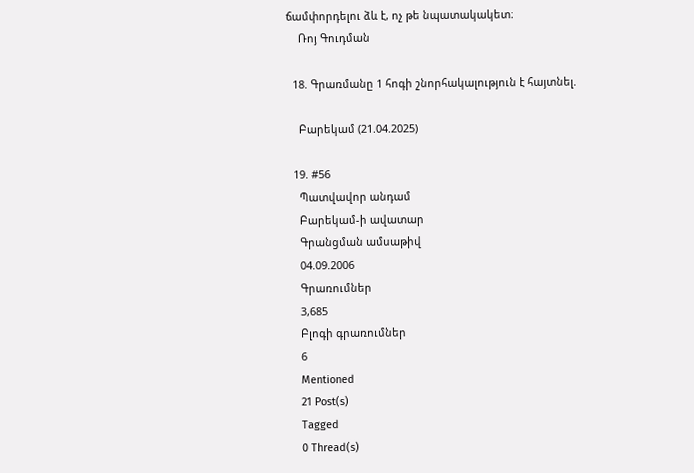ճամփորդելու ձև է, ոչ թե նպատակակետ։
    Ռոյ Գուդման

  18. Գրառմանը 1 հոգի շնորհակալություն է հայտնել.

    Բարեկամ (21.04.2025)

  19. #56
    Պատվավոր անդամ
    Բարեկամ-ի ավատար
    Գրանցման ամսաթիվ
    04.09.2006
    Գրառումներ
    3,685
    Բլոգի գրառումներ
    6
    Mentioned
    21 Post(s)
    Tagged
    0 Thread(s)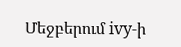Մեջբերում ivy-ի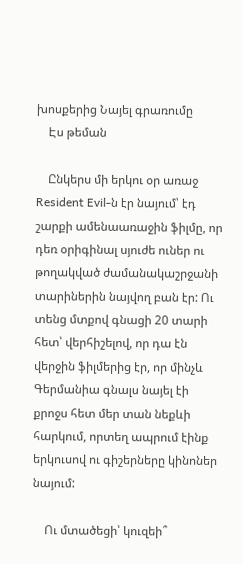խոսքերից Նայել գրառումը
    Էս թեման

    Ընկերս մի երկու օր առաջ Resident Evil-ն էր նայում՝ էդ շարքի ամենաառաջին ֆիլմը, որ դեռ օրիգինալ սյուժե ուներ ու թողակված ժամանակաշրջանի տարիներին նայվող բան էր: Ու տենց մտքով գնացի 20 տարի հետ՝ վերհիշելով, որ դա էն վերջին ֆիլմերից էր, որ մինչև Գերմանիա գնալս նայել էի քրոջս հետ մեր տան նեքևի հարկում, որտեղ ապրում էինք երկուսով ու գիշերները կինոներ նայում:

    Ու մտածեցի՝ կուզեի՞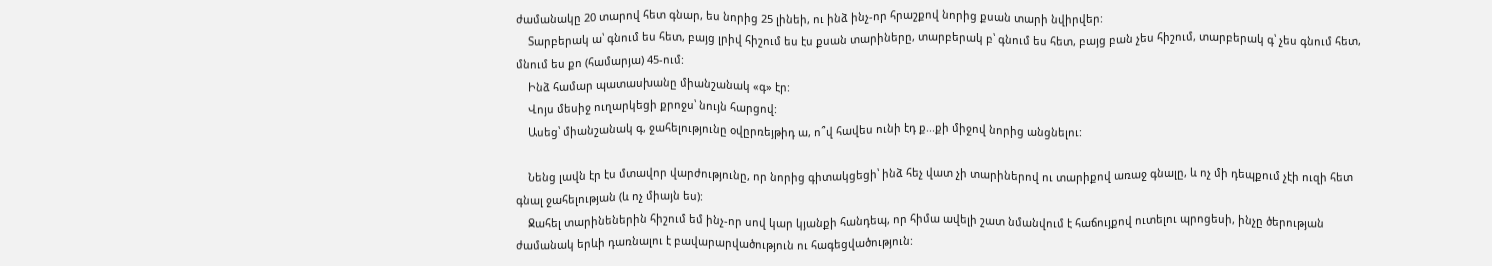ժամանակը 20 տարով հետ գնար, ես նորից 25 լինեի, ու ինձ ինչ-որ հրաշքով նորից քսան տարի նվիրվեր:
    Տարբերակ ա՝ գնում ես հետ, բայց լրիվ հիշում ես էս քսան տարիները, տարբերակ բ՝ գնում ես հետ, բայց բան չես հիշում, տարբերակ գ՝ չես գնում հետ, մնում ես քո (համարյա) 45-ում:
    Ինձ համար պատասխանը միանշանակ «գ» էր:
    Վոյս մեսիջ ուղարկեցի քրոջս՝ նույն հարցով:
    Ասեց՝ միանշանակ գ, ջահելությունը օվըրռեյթիդ ա, ո՞վ հավես ունի էդ ք...քի միջով նորից անցնելու:

    Նենց լավն էր էս մտավոր վարժությունը, որ նորից գիտակցեցի՝ ինձ հեչ վատ չի տարիներով ու տարիքով առաջ գնալը, և ոչ մի դեպքում չէի ուզի հետ գնալ ջահելության (և ոչ միայն ես):
    Ջահել տարինեներին հիշում եմ ինչ-որ սով կար կյանքի հանդեպ, որ հիմա ավելի շատ նմանվում է հաճույքով ուտելու պրոցեսի, ինչը ծերության ժամանակ երևի դառնալու է բավարարվածություն ու հագեցվածություն: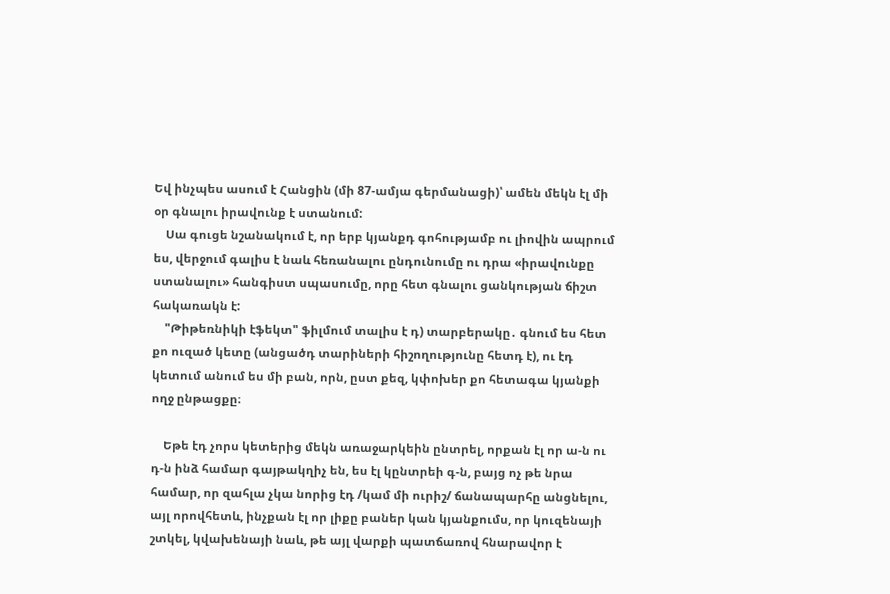Եվ ինչպես ասում է Հանցին (մի 87-ամյա գերմանացի)՝ ամեն մեկն էլ մի օր գնալու իրավունք է ստանում:
    Սա գուցե նշանակում է, որ երբ կյանքդ գոհությամբ ու լիովին ապրում ես, վերջում գալիս է նաև հեռանալու ընդունումը ու դրա «իրավունքը ստանալու» հանգիստ սպասումը, որը հետ գնալու ցանկության ճիշտ հակառակն է:
    "Թիթեռնիկի էֆեկտ" ֆիլմում տալիս է դ) տարբերակը․ գնում ես հետ քո ուզած կետը (անցածդ տարիների հիշողությունը հետդ է), ու էդ կետում անում ես մի բան, որն, ըստ քեզ, կփոխեր քո հետագա կյանքի ողջ ընթացքը։

    Եթե էդ չորս կետերից մեկն առաջարկեին ընտրել, որքան էլ որ ա-ն ու դ-ն ինձ համար գայթակղիչ են, ես էլ կընտրեի գ-ն, բայց ոչ թե նրա համար, որ զահլա չկա նորից էդ /կամ մի ուրիշ/ ճանապարհը անցնելու, այլ որովհետև, ինչքան էլ որ լիքը բաներ կան կյանքումս, որ կուզենայի շտկել, կվախենայի նաև, թե այլ վարքի պատճառով հնարավոր է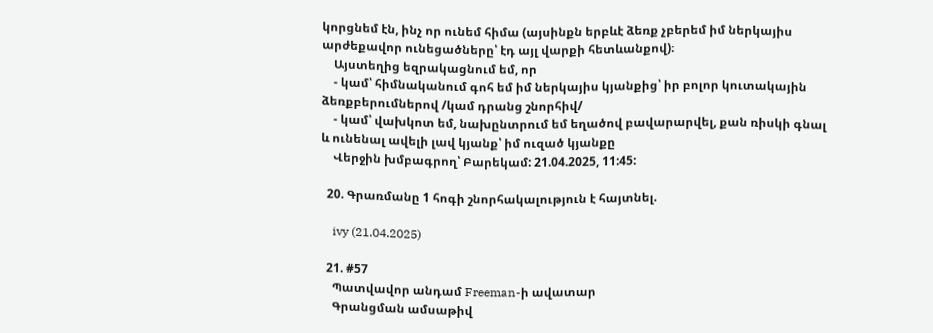կորցնեմ էն, ինչ որ ունեմ հիմա (այսինքն երբևէ ձեռք չբերեմ իմ ներկայիս արժեքավոր ունեցածները՝ էդ այլ վարքի հետևանքով)։
    Այստեղից եզրակացնում եմ, որ
    - կամ՝ հիմնականում գոհ եմ իմ ներկայիս կյանքից՝ իր բոլոր կուտակային ձեռքբերումներով /կամ դրանց շնորհիվ/
    - կամ՝ վախկոտ եմ, նախընտրում եմ եղածով բավարարվել, քան ռիսկի գնալ և ունենալ ավելի լավ կյանք՝ իմ ուզած կյանքը
    Վերջին խմբագրող՝ Բարեկամ: 21.04.2025, 11:45:

  20. Գրառմանը 1 հոգի շնորհակալություն է հայտնել.

    ivy (21.04.2025)

  21. #57
    Պատվավոր անդամ Freeman-ի ավատար
    Գրանցման ամսաթիվ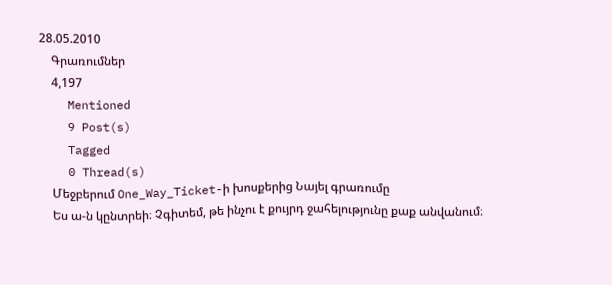28.05.2010
    Գրառումներ
    4,197
    Mentioned
    9 Post(s)
    Tagged
    0 Thread(s)
    Մեջբերում One_Way_Ticket-ի խոսքերից Նայել գրառումը
    Ես ա-ն կընտրեի։ Չգիտեմ, թե ինչու է քույրդ ջահելությունը քաք անվանում։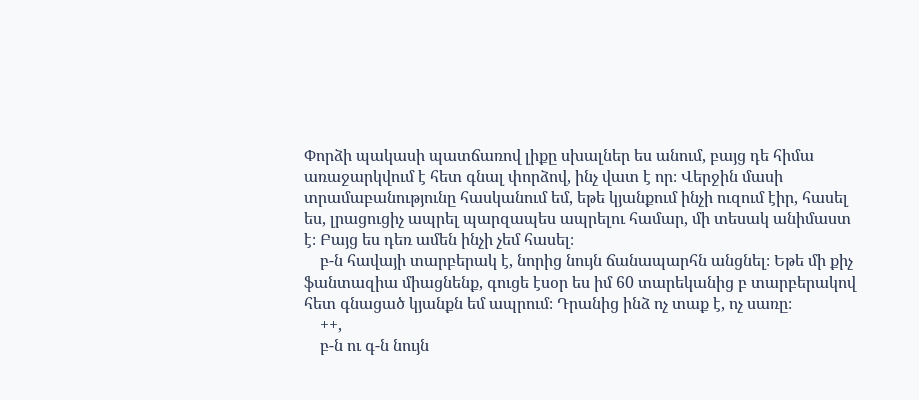Փորձի պակասի պատճառով լիքը սխալներ ես անում, բայց դե հիմա առաջարկվում է հետ գնալ փորձով, ինչ վատ է որ։ Վերջին մասի տրամաբանությունը հասկանում եմ, եթե կյանքում ինչի ուզում էիր, հասել ես, լրացուցիչ ապրել պարզապես ապրելու համար, մի տեսակ անիմաստ է։ Բայց ես դեռ ամեն ինչի չեմ հասել։
    բ-ն հավայի տարբերակ է, նորից նույն ճանապարհն անցնել։ Եթե մի քիչ ֆանտազիա միացնենք, գուցե էսօր ես իմ 60 տարեկանից բ տարբերակով հետ գնացած կյանքն եմ ապրում։ Դրանից ինձ ոչ տաք է, ոչ սառը։
    ++,
    բ-ն ու գ-ն նույն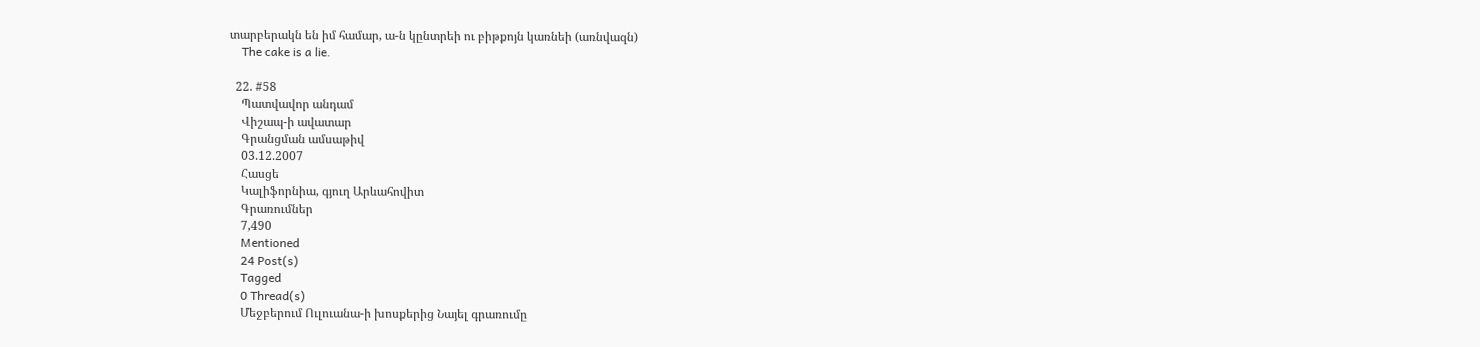տարբերակն են իմ համար, ա-ն կընտրեի ու բիթքոյն կառնեի (առնվազն)
    The cake is a lie.

  22. #58
    Պատվավոր անդամ
    Վիշապ-ի ավատար
    Գրանցման ամսաթիվ
    03.12.2007
    Հասցե
    Կալիֆորնիա, գյուղ Արևահովիտ
    Գրառումներ
    7,490
    Mentioned
    24 Post(s)
    Tagged
    0 Thread(s)
    Մեջբերում Ուլուանա-ի խոսքերից Նայել գրառումը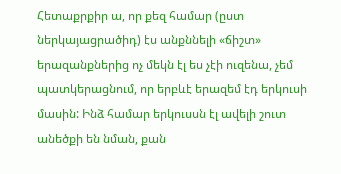Հետաքրքիր ա, որ քեզ համար (ըստ ներկայացրածիդ) էս անքննելի «ճիշտ» երազանքներից ոչ մեկն էլ ես չէի ուզենա, չեմ պատկերացնում, որ երբևէ երազեմ էդ երկուսի մասին: Ինձ համար երկուսսն էլ ավելի շուտ անեծքի են նման, քան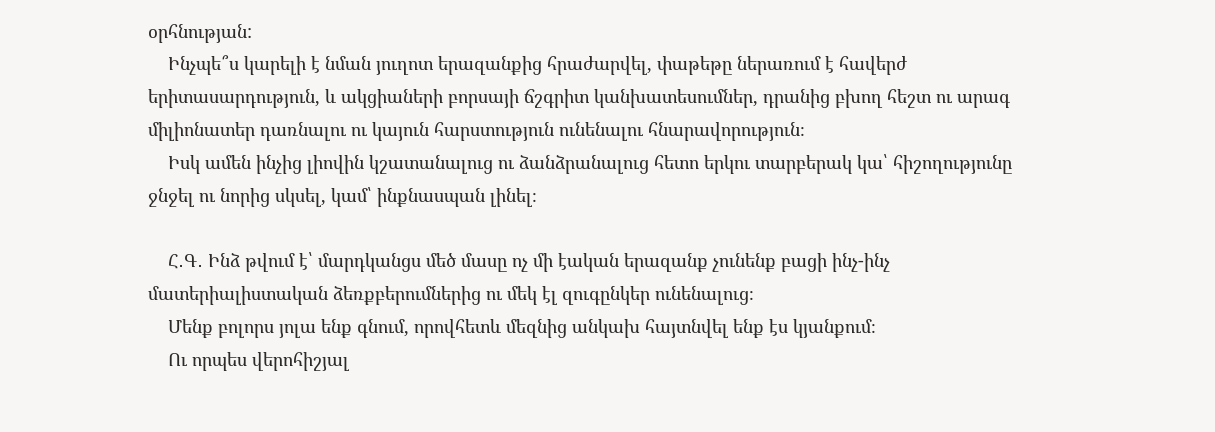օրհնության:
    Ինչպե՞ս կարելի է նման յուղոտ երազանքից հրաժարվել, փաթեթը ներառում է հավերժ երիտասարդություն, և ակցիաների բորսայի ճշգրիտ կանխատեսումներ, դրանից բխող հեշտ ու արագ միլիոնատեր դառնալու ու կայուն հարստություն ունենալու հնարավորություն։
    Իսկ ամեն ինչից լիովին կշատանալուց ու ձանձրանալուց հետո երկու տարբերակ կա՝ հիշողությունը ջնջել ու նորից սկսել, կամ՝ ինքնասպան լինել։

    Հ․Գ․ Ինձ թվում է՝ մարդկանցս մեծ մասը ոչ մի էական երազանք չունենք բացի ինչ-ինչ մատերիալիստական ձեռքբերումներից ու մեկ էլ զուգընկեր ունենալուց։
    Մենք բոլորս յոլա ենք գնում, որովհետև մեզնից անկախ հայտնվել ենք էս կյանքում։
    Ու որպես վերոհիշյալ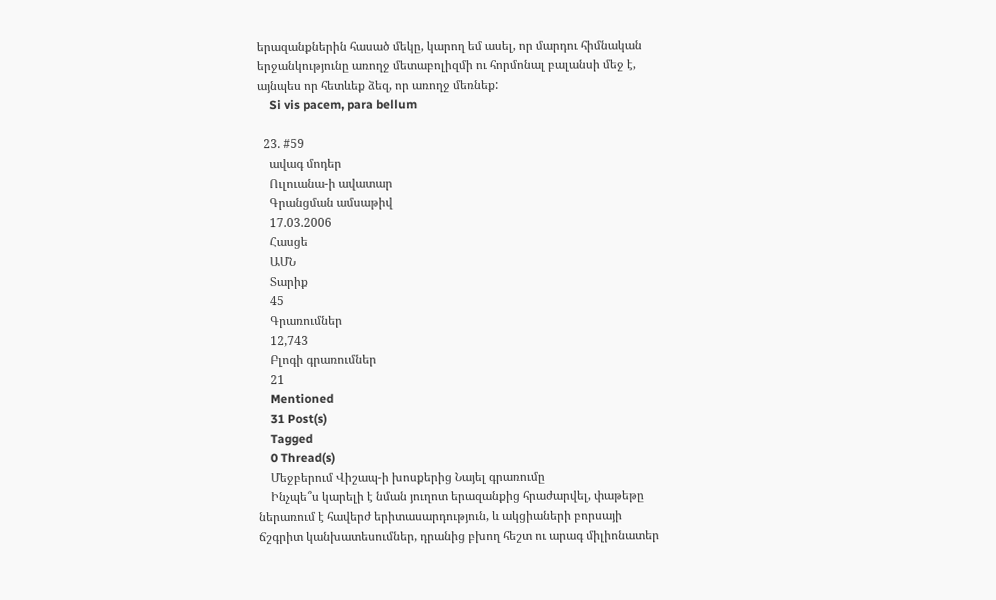երազանքներին հասած մեկը, կարող եմ ասել, որ մարդու հիմնական երջանկությունը առողջ մետաբոլիզմի ու հորմոնալ բալանսի մեջ է, այնպես որ հետևեք ձեզ, որ առողջ մեռնեք:
    Si vis pacem, para bellum

  23. #59
    ավագ մոդեր
    Ուլուանա-ի ավատար
    Գրանցման ամսաթիվ
    17.03.2006
    Հասցե
    ԱՄՆ
    Տարիք
    45
    Գրառումներ
    12,743
    Բլոգի գրառումներ
    21
    Mentioned
    31 Post(s)
    Tagged
    0 Thread(s)
    Մեջբերում Վիշապ-ի խոսքերից Նայել գրառումը
    Ինչպե՞ս կարելի է նման յուղոտ երազանքից հրաժարվել, փաթեթը ներառում է հավերժ երիտասարդություն, և ակցիաների բորսայի ճշգրիտ կանխատեսումներ, դրանից բխող հեշտ ու արագ միլիոնատեր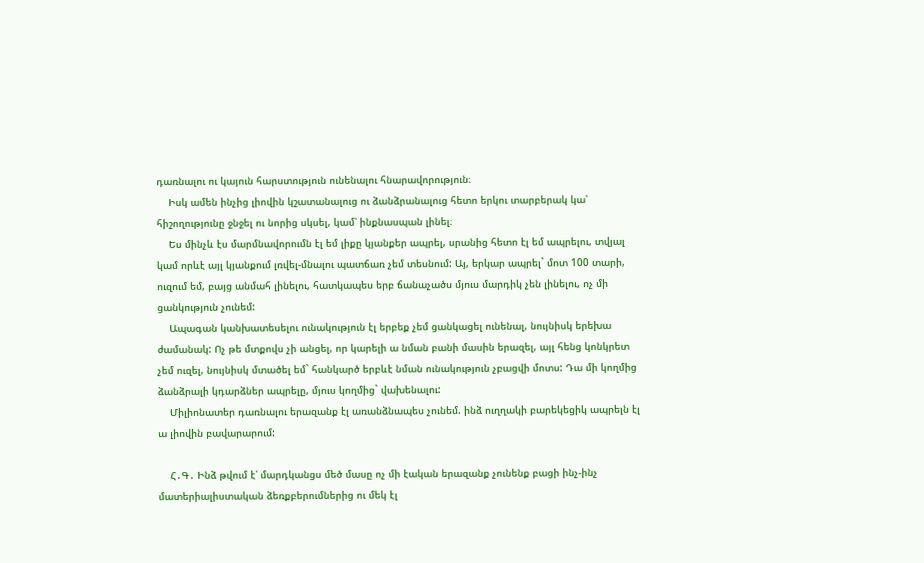դառնալու ու կայուն հարստություն ունենալու հնարավորություն։
    Իսկ ամեն ինչից լիովին կշատանալուց ու ձանձրանալուց հետո երկու տարբերակ կա՝ հիշողությունը ջնջել ու նորից սկսել, կամ՝ ինքնասպան լինել։
    Ես մինչև էս մարմնավորումն էլ եմ լիքը կյանքեր ապրել, սրանից հետո էլ եմ ապրելու, տվյալ կամ որևէ այլ կյանքում լռվել-մնալու պատճառ չեմ տեսնում: Այ, երկար ապրել` մոտ 100 տարի, ուզում եմ, բայց անմահ լինելու, հատկապես երբ ճանաչածս մյուս մարդիկ չեն լինելու, ոչ մի ցանկություն չունեմ:
    Ապագան կանխատեսելու ունակություն էլ երբեք չեմ ցանկացել ունենալ, նույնիսկ երեխա ժամանակ: Ոչ թե մտքովս չի անցել, որ կարելի ա նման բանի մասին երազել, այլ հենց կոնկրետ չեմ ուզել, նույնիսկ մտածել եմ` հանկարծ երբևէ նման ունակություն չբացվի մոտս: Դա մի կողմից ձանձրալի կդարձներ ապրելը, մյուս կողմից` վախենալու:
    Միլիոնատեր դառնալու երազանք էլ առանձնապես չունեմ. ինձ ուղղակի բարեկեցիկ ապրելն էլ ա լիովին բավարարում:

    Հ․Գ․ Ինձ թվում է՝ մարդկանցս մեծ մասը ոչ մի էական երազանք չունենք բացի ինչ-ինչ մատերիալիստական ձեռքբերումներից ու մեկ էլ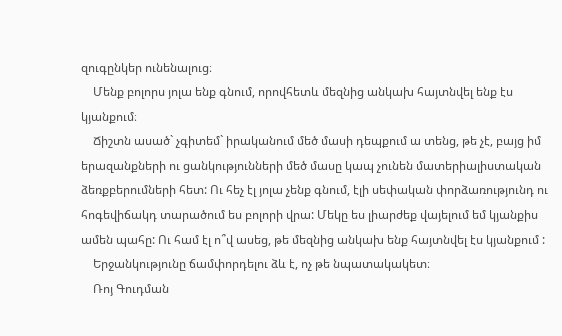զուգընկեր ունենալուց։
    Մենք բոլորս յոլա ենք գնում, որովհետև մեզնից անկախ հայտնվել ենք էս կյանքում։
    Ճիշտն ասած` չգիտեմ` իրականում մեծ մասի դեպքում ա տենց, թե չէ, բայց իմ երազանքների ու ցանկությունների մեծ մասը կապ չունեն մատերիալիստական ձեռքբերումների հետ: Ու հեչ էլ յոլա չենք գնում, էլի սեփական փորձառությունդ ու հոգեվիճակդ տարածում ես բոլորի վրա: Մեկը ես լիարժեք վայելում եմ կյանքիս ամեն պահը: Ու համ էլ ո՞վ ասեց, թե մեզնից անկախ ենք հայտնվել էս կյանքում :
    Երջանկությունը ճամփորդելու ձև է, ոչ թե նպատակակետ։
    Ռոյ Գուդման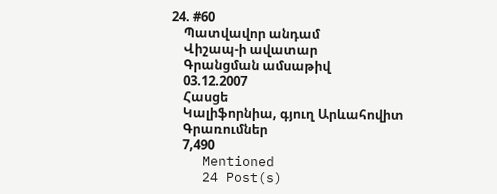24. #60
    Պատվավոր անդամ
    Վիշապ-ի ավատար
    Գրանցման ամսաթիվ
    03.12.2007
    Հասցե
    Կալիֆորնիա, գյուղ Արևահովիտ
    Գրառումներ
    7,490
    Mentioned
    24 Post(s)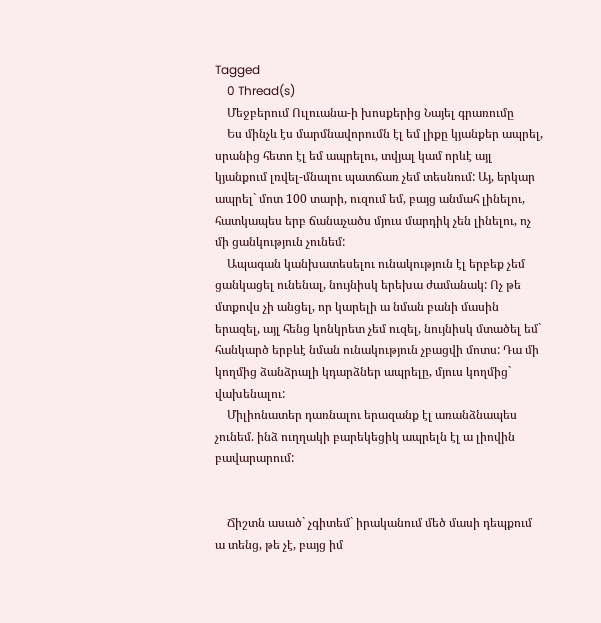Tagged
    0 Thread(s)
    Մեջբերում Ուլուանա-ի խոսքերից Նայել գրառումը
    Ես մինչև էս մարմնավորումն էլ եմ լիքը կյանքեր ապրել, սրանից հետո էլ եմ ապրելու, տվյալ կամ որևէ այլ կյանքում լռվել-մնալու պատճառ չեմ տեսնում: Այ, երկար ապրել` մոտ 100 տարի, ուզում եմ, բայց անմահ լինելու, հատկապես երբ ճանաչածս մյուս մարդիկ չեն լինելու, ոչ մի ցանկություն չունեմ:
    Ապագան կանխատեսելու ունակություն էլ երբեք չեմ ցանկացել ունենալ, նույնիսկ երեխա ժամանակ: Ոչ թե մտքովս չի անցել, որ կարելի ա նման բանի մասին երազել, այլ հենց կոնկրետ չեմ ուզել, նույնիսկ մտածել եմ` հանկարծ երբևէ նման ունակություն չբացվի մոտս: Դա մի կողմից ձանձրալի կդարձներ ապրելը, մյուս կողմից` վախենալու:
    Միլիոնատեր դառնալու երազանք էլ առանձնապես չունեմ. ինձ ուղղակի բարեկեցիկ ապրելն էլ ա լիովին բավարարում:


    Ճիշտն ասած` չգիտեմ` իրականում մեծ մասի դեպքում ա տենց, թե չէ, բայց իմ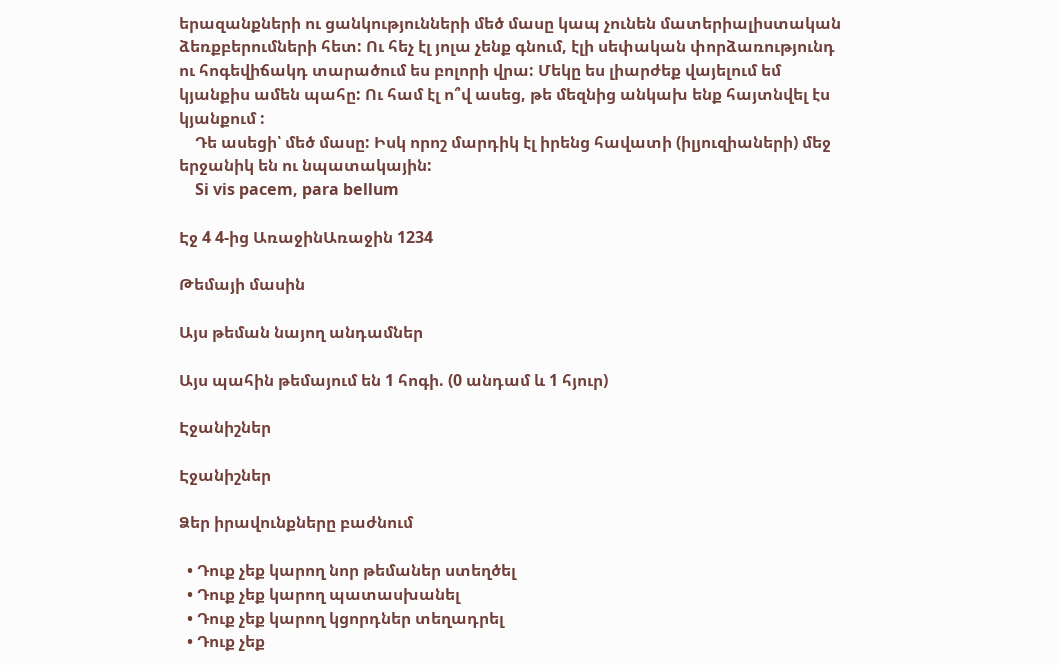երազանքների ու ցանկությունների մեծ մասը կապ չունեն մատերիալիստական ձեռքբերումների հետ: Ու հեչ էլ յոլա չենք գնում, էլի սեփական փորձառությունդ ու հոգեվիճակդ տարածում ես բոլորի վրա: Մեկը ես լիարժեք վայելում եմ կյանքիս ամեն պահը: Ու համ էլ ո՞վ ասեց, թե մեզնից անկախ ենք հայտնվել էս կյանքում :
    Դե ասեցի՝ մեծ մասը: Իսկ որոշ մարդիկ էլ իրենց հավատի (իլյուզիաների) մեջ երջանիկ են ու նպատակային:
    Si vis pacem, para bellum

Էջ 4 4-ից ԱռաջինԱռաջին 1234

Թեմայի մասին

Այս թեման նայող անդամներ

Այս պահին թեմայում են 1 հոգի. (0 անդամ և 1 հյուր)

Էջանիշներ

Էջանիշներ

Ձեր իրավունքները բաժնում

  • Դուք չեք կարող նոր թեմաներ ստեղծել
  • Դուք չեք կարող պատասխանել
  • Դուք չեք կարող կցորդներ տեղադրել
  • Դուք չեք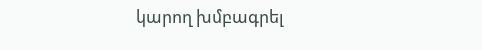կարող խմբագրել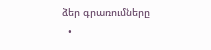ձեր գրառումները
  •